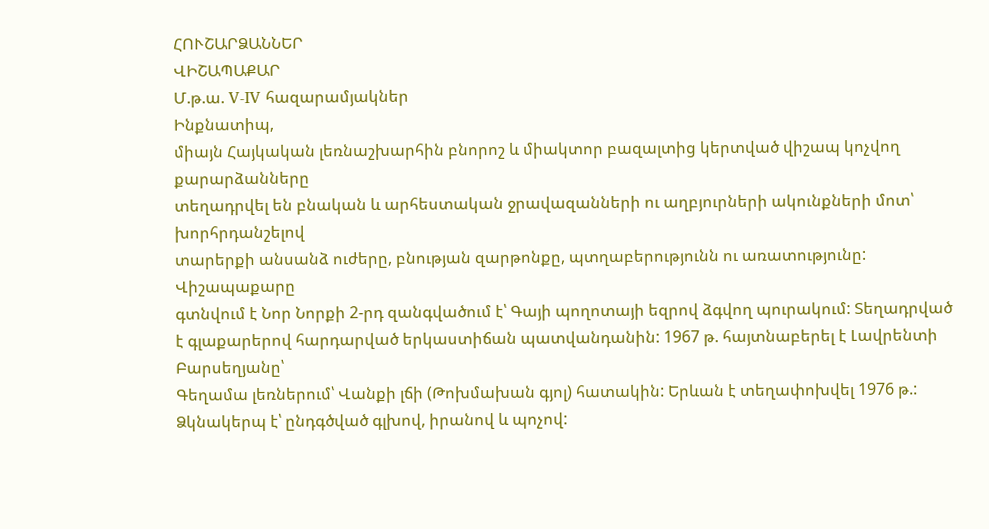ՀՈՒՇԱՐՁԱՆՆԵՐ
ՎԻՇԱՊԱՔԱՐ
Մ.թ.ա. V-IV հազարամյակներ
Ինքնատիպ,
միայն Հայկական լեռնաշխարհին բնորոշ և միակտոր բազալտից կերտված վիշապ կոչվող քարարձանները
տեղադրվել են բնական և արհեստական ջրավազանների ու աղբյուրների ակունքների մոտ՝ խորհրդանշելով
տարերքի անսանձ ուժերը, բնության զարթոնքը, պտղաբերությունն ու առատությունը:
Վիշապաքարը
գտնվում է Նոր Նորքի 2-րդ զանգվածում է՝ Գայի պողոտայի եզրով ձգվող պուրակում: Տեղադրված
է գլաքարերով հարդարված երկաստիճան պատվանդանին: 1967 թ. հայտնաբերել է Լավրենտի Բարսեղյանը՝
Գեղամա լեռներում՝ Վանքի լճի (Թոխմախան գյոլ) հատակին: Երևան է տեղափոխվել 1976 թ.:
Ձկնակերպ է՝ ընդգծված գլխով, իրանով և պոչով: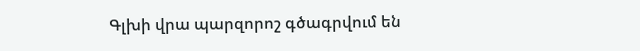Գլխի վրա պարզորոշ գծագրվում են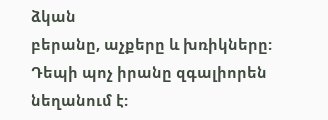ձկան
բերանը, աչքերը և խռիկները: Դեպի պոչ իրանը զգալիորեն նեղանում է: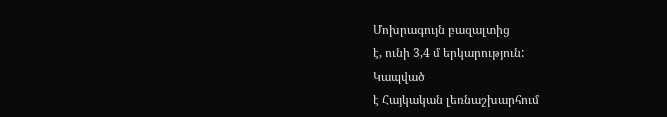Մոխրագույն բազալտից
է, ունի 3,4 մ երկարություն:
Կապված
է Հայկական լեռնաշխարհում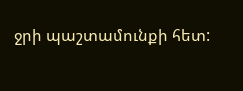ջրի պաշտամունքի հետ: